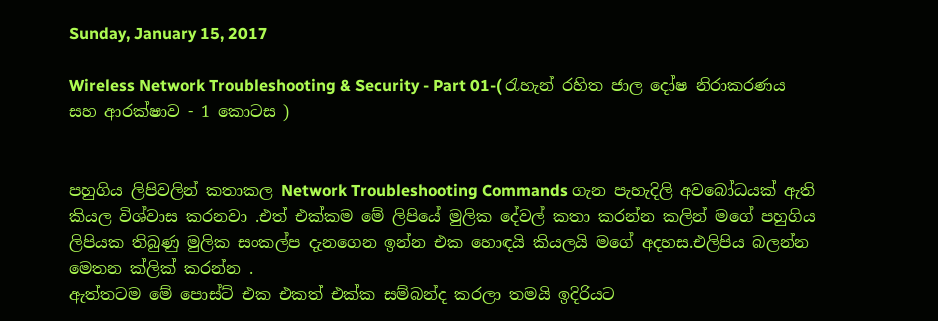Sunday, January 15, 2017

Wireless Network Troubleshooting & Security - Part 01-( රැහැන් රහිත ජාල දෝෂ නිරාකරණය සහ ආරක්ෂාව - 1 කොටස )


පහුගිය ලිපිවලින් කතාකල Network Troubleshooting Commands ගැන පැහැදිලි අවබෝධයක් ඇති කියල විශ්වාස කරනවා .එත් එක්කම මේ ලිපියේ මුලික දේවල් කතා කරන්න කලින් මගේ පහුගිය ලිපියක තිබුණු මුලික සංකල්ප දැනගෙන ඉන්න එක හොඳයි කියලයි මගේ අදහස.එලිපිය බලන්න මෙතන ක්ලික් කරන්න .
ඇත්තටම මේ පොස්ට් එක එකත් එක්ක සම්බන්ද කරලා තමයි ඉදිරියට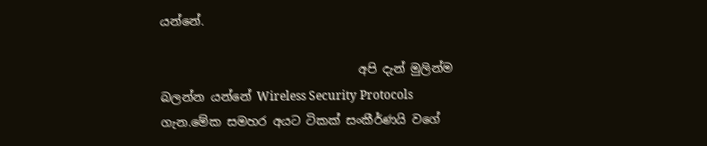යන්නේ.

                                 අපි දැන් මුලින්ම බලන්න යන්නේ Wireless Security Protocols ගැන.මේක සමහර අයට ටිකක් සංකීර්ණයි වගේ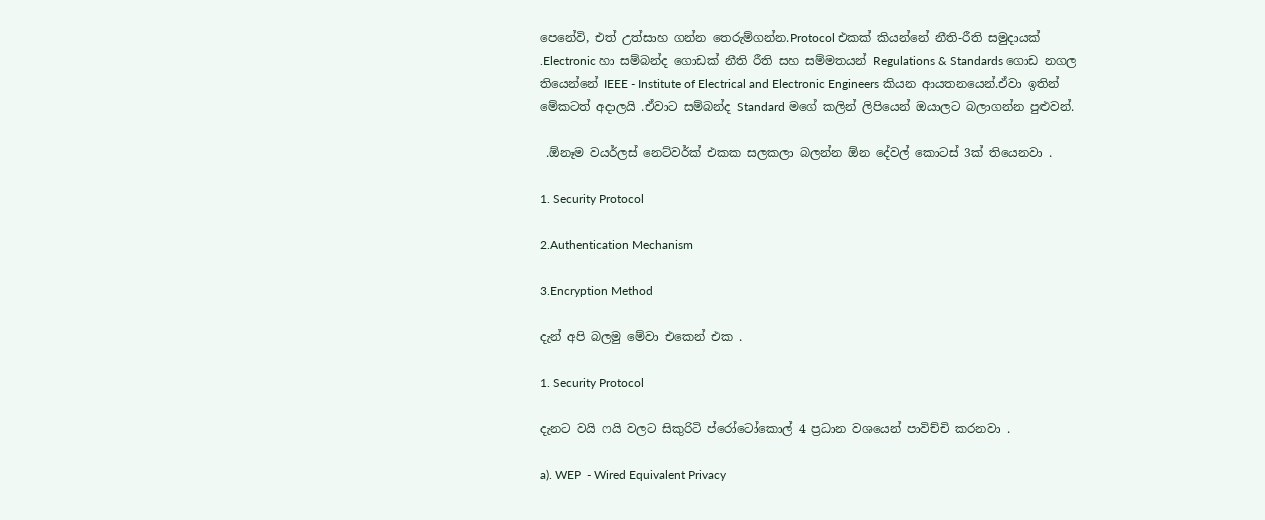පෙනේවි, එත් උත්සාහ ගන්න තෙරුම්ගන්න.Protocol එකක් කියන්නේ නීති-රීති සමුදායක් .Electronic හා සම්බන්ද ගොඩක් නීති රීති සහ සම්මතයන් Regulations & Standards ගොඩ නගල තියෙන්නේ IEEE - Institute of Electrical and Electronic Engineers කියන ආයතනයෙන්.ඒවා ඉතින් මේකටත් අදාලයි .ඒවාට සම්බන්ද Standard මගේ කලින් ලිපියෙන් ඔයාලට බලාගන්න පුළුවන්.

 .ඕනෑම වයර්ලස් නෙට්වර්ක් එකක සලකලා බලන්න ඕන දේවල් කොටස් 3ක් තියෙනවා .

1. Security Protocol

2.Authentication Mechanism

3.Encryption Method

දැන් අපි බලමු මේවා එකෙන් එක .

1. Security Protocol

දැනට වයි ෆයි වලට සිකුරිටි ප්රෝටෝකොල් 4 ප්‍රධාන වශයෙන් පාවිච්චි කරනවා .

a). WEP  - Wired Equivalent Privacy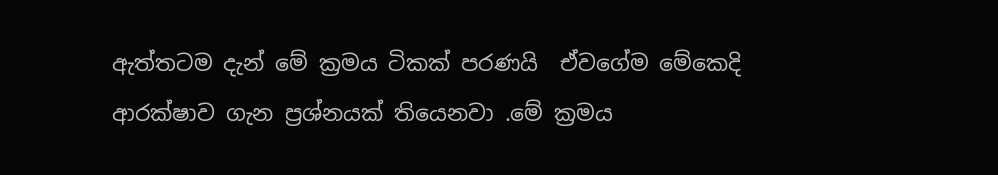ඇත්තටම දැන් මේ ක්‍රමය ටිකක් පරණයි  ඒවගේම මේකෙදි ආරක්ෂාව ගැන ප්‍රශ්නයක් තියෙනවා .මේ ක්‍රමය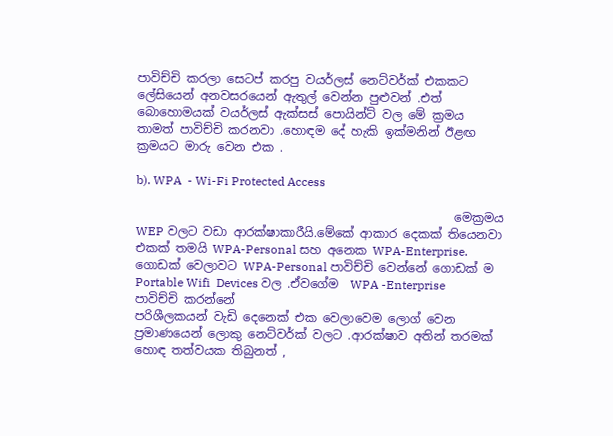පාවිච්චි කරලා සෙටප් කරපු වයර්ලස් නෙට්වර්ක් එකකට ලේසියෙන් අනවසරයෙන් ඇතුල් වෙන්න පුළුවන් .එත් බොහොමයක් වයර්ලස් ඇක්සස් පොයින්ට් වල මේ ක්‍රමය තාමත් පාවිච්චි කරනවා .හොඳම දේ හැකි ඉක්මනින් ඊළඟ ක්‍රමයට මාරු වෙන එක .

b). WPA  - Wi-Fi Protected Access

                                                     මෙක්‍රමය WEP වලට වඩා ආරක්ෂාකාරීයි.මේකේ ආකාර දෙකක් තියෙනවා එකක් තමයි WPA-Personal සහ අනෙක WPA-Enterprise. ගොඩක් වෙලාවට WPA-Personal පාවිච්චි වෙන්නේ ගොඩක් ම Portable Wifi  Devices වල .ඒවගේම  WPA -Enterprise පාවිච්චි කරන්නේ
පරිශීලකයන් වැඩි දෙනෙක් එක වෙලාවෙම ලොග් වෙන ප්‍රමාණයෙන් ලොකු නෙට්වර්ක් වලට .ආරක්ෂාව අතින් තරමක් හොඳ තත්වයක තිබුනත් ,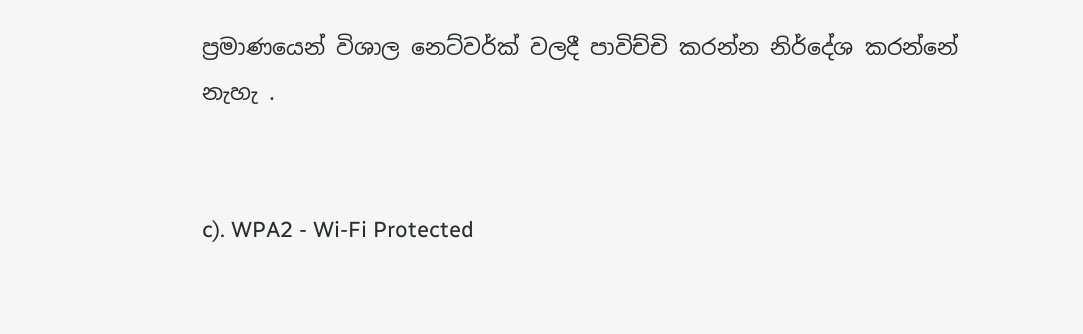ප්‍රමාණයෙන් විශාල නෙට්වර්ක් වලදී පාවිච්චි කරන්න නිර්දේශ කරන්නේ නැහැ .


c). WPA2 - Wi-Fi Protected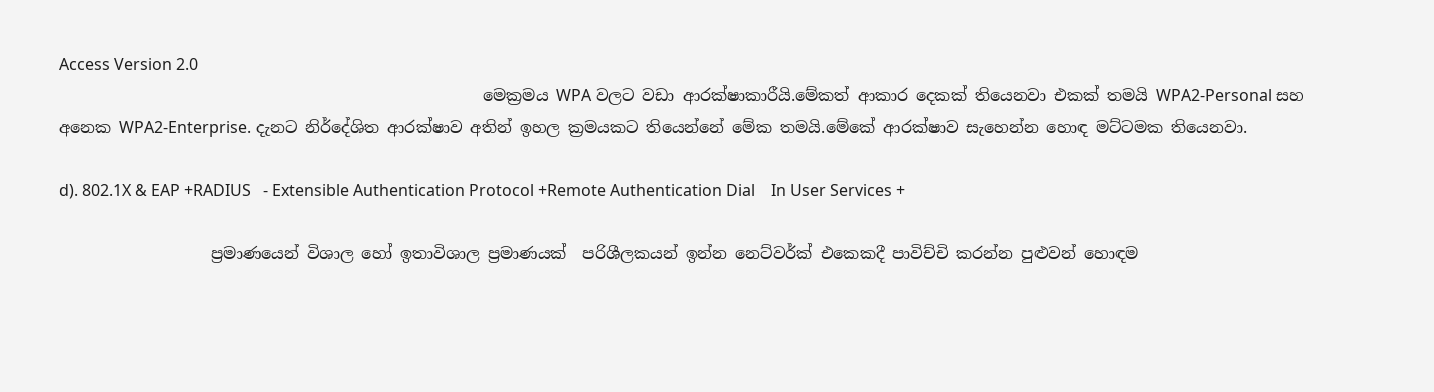Access Version 2.0
                                                     මෙක්‍රමය WPA වලට වඩා ආරක්ෂාකාරීයි.මේකත් ආකාර දෙකක් තියෙනවා එකක් තමයි WPA2-Personal සහ අනෙක WPA2-Enterprise. දැනට නිර්දේශිත ආරක්ෂාව අතින් ඉහල ක්‍රමයකට තියෙන්නේ මේක තමයි.මේකේ ආරක්ෂාව සැහෙන්න හොඳ මට්ටමක තියෙනවා.

d). 802.1X & EAP +RADIUS   - Extensible Authentication Protocol +Remote Authentication Dial    In User Services +

                   ප්‍රමාණයෙන් විශාල හෝ ඉතාවිශාල ප්‍රමාණයක්  පරිශීලකයන් ඉන්න නෙට්වර්ක් එකෙකදී පාවිච්චි කරන්න පුළුවන් හොඳම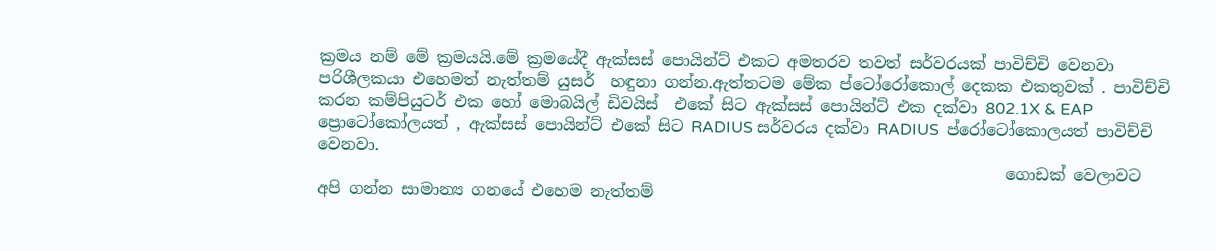ක්‍රමය නම් මේ ක්‍රමයයි.මේ ක්‍රමයේදී ඇක්සස් පොයින්ට් එකට අමතරව තවත් සර්වරයක් පාවිච්චි වෙනවා පරිශීලකයා එහෙමත් නැත්තම් යුසර්  හඳුනා ගන්න.ඇත්තටම මේක ප්ටෝරෝකොල් දෙකක එකතුවක් . පාවිච්චි කරන කම්පියුටර් එක හෝ මොබයිල් ඩිවයිස්  එකේ සිට ඇක්සස් පොයින්ට් එක දක්වා 802.1X & EAP ප්‍රොටෝකෝලයත් , ඇක්සස් පොයින්ට් එකේ සිට RADIUS සර්වරය දක්වා RADIUS  ප්රෝටෝකොලයත් පාවිච්චි වෙනවා.
                                                                                      ගොඩක් වෙලාවට අපි ගන්න සාමාන්‍ය ගනයේ එහෙම නැත්තම්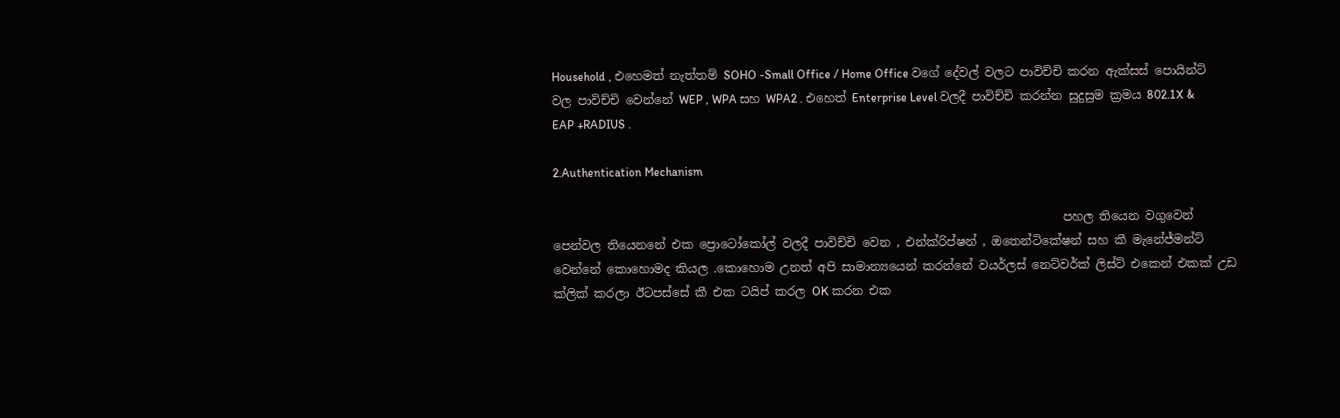Household , එහෙමත් නැත්තම් SOHO -Small Office / Home Office වගේ දේවල් වලට පාවිච්චි කරන ඇක්සස් පොයින්ට් වල පාවිච්චි වෙන්නේ WEP , WPA සහ WPA2 . එහෙත් Enterprise Level වලදී පාවිච්චි කරන්න සුදුසුම ක්‍රමය 802.1X & EAP +RADIUS .

2.Authentication Mechanism

                                                                                     පහල තියෙන වගුවෙන් පෙන්වල තියෙනනේ එක ප්‍රොටෝකෝල් වලදී පාවිච්චි වෙන , එන්ක්රිප්ෂන් , ඔතෙන්ටිකේෂන් සහ කී මැනේජ්මන්ට් වෙන්නේ කොහොමද කියල .කොහොම උනත් අපි සාමාන්‍යයෙන් කරන්නේ වයර්ලස් නෙට්වර්ක් ලිස්ට් එකෙන් එකක් උඩ ක්ලික් කරලා ඊටපස්සේ කී එක ටයිප් කරල OK කරන එක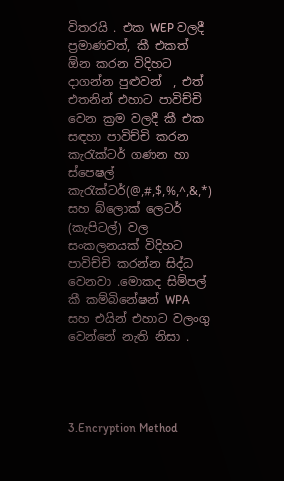විතරයි . එක WEP වලදී ප්‍රමාණවත්, කී එකත් ඕන කරන විදිහට දාගන්න පුළුවන්  , එත් එතනින් එහාට පාවිච්චි වෙන ක්‍රම වලදී කී එක සඳහා පාවිච්චි කරන කැරැක්ටර් ගණන හා ස්පෙෂල් කැරැක්ටර්(@,#,$,%,^,&,*) සහ බ්ලොක් ලෙටර් (කැපිටල්) වල සංකලනයක් විදිහට පාවිච්චි කරන්න සිද්ධ වෙනවා .මොකද සිම්පල් කී කම්බිනේෂන් WPA සහ එයින් එහාට වලංගු වෙන්නේ නැති නිසා .




3.Encryption Method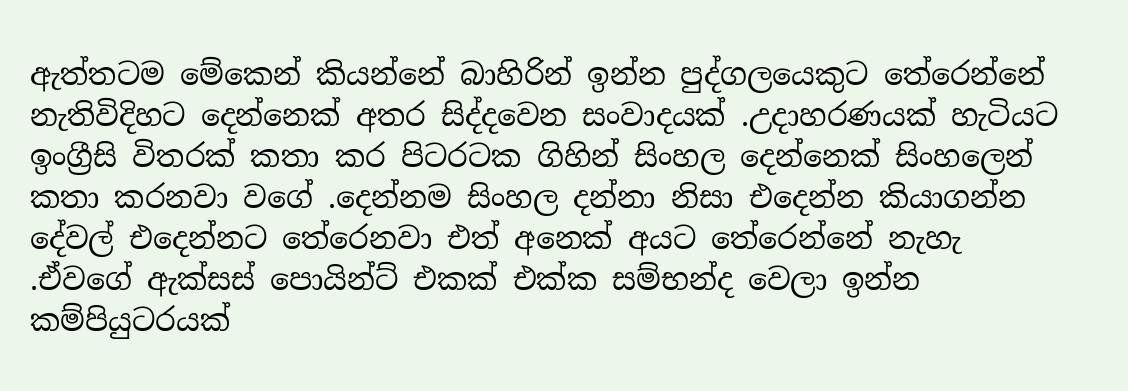ඇත්තටම මේකෙන් කියන්නේ බාහිරින් ඉන්න පුද්ගලයෙකුට තේරෙන්නේ නැතිවිදිහට දෙන්නෙක් අතර සිද්දවෙන සංවාදයක් .උදාහරණයක් හැටියට ඉංග්‍රීසි විතරක් කතා කර පිටරටක ගිහින් සිංහල දෙන්නෙක් සිංහලෙන් කතා කරනවා වගේ .දෙන්නම සිංහල දන්නා නිසා එදෙන්න කියාගන්න දේවල් එදෙන්නට තේරෙනවා එත් අනෙක් අයට තේරෙන්නේ නැහැ .ඒවගේ ඇක්සස් පොයින්ට් එකක් එක්ක සම්භන්ද වෙලා ඉන්න කම්පියුටරයක්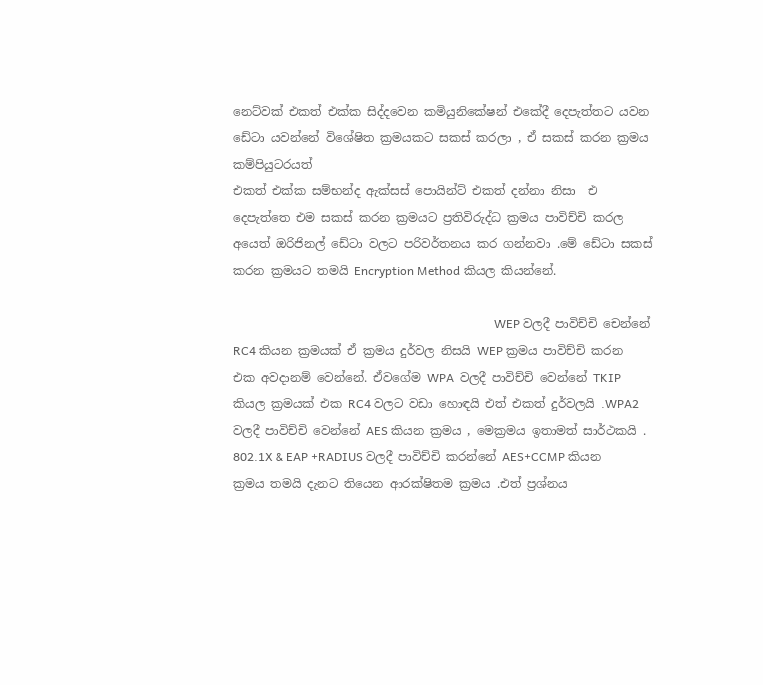නෙට්වක් එකත් එක්ක සිද්දවෙන කමියුනිකේෂන් එකේදී දෙපැත්තට යවන ඩේටා යවන්නේ විශේෂිත ක්‍රමයකට සකස් කරලා , ඒ සකස් කරන ක්‍රමය කම්පියුටරයත්
එකත් එක්ක සම්භන්ද ඇක්සස් පොයින්ට් එකත් දන්නා නිසා  එ දෙපැත්තෙ එම සකස් කරන ක්‍රමයට ප්‍රතිවිරුද්ධ ක්‍රමය පාවිච්චි කරල අයෙත් ඔරිජිනල් ඩේටා වලට පරිවර්තනය කර ගන්නවා .මේ ඩේටා සකස් කරන ක්‍රමයට තමයි Encryption Method කියල කියන්නේ.

                                                                                       WEP වලදී පාවිච්චි චෙන්නේ RC4 කියන ක්‍රමයක් ඒ ක්‍රමය දුර්වල නිසයි WEP ක්‍රමය පාවිච්චි කරන එක අවදානම් වෙන්නේ. ඒවගේම WPA  වලදී පාවිච්චි වෙන්නේ TKIP කියල ක්‍රමයක් එක RC4 වලට වඩා හොඳයි එත් එකත් දුර්වලයි .WPA2 වලදී පාවිච්චි වෙන්නේ AES කියන ක්‍රමය , මෙක්‍රමය ඉතාමත් සාර්ථකයි . 802.1X & EAP +RADIUS වලදී පාවිච්චි කරන්නේ AES+CCMP කියන ක්‍රමය තමයි දැනට තියෙන ආරක්ෂිතම ක්‍රමය .එත් ප්‍රශ්නය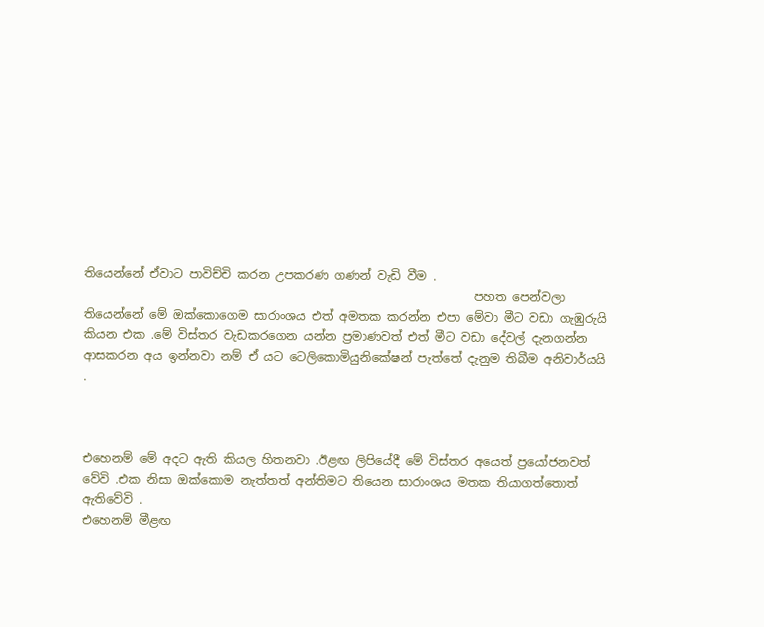තියෙන්නේ ඒවාට පාවිච්චි කරන උපකරණ ගණන් වැඩි වීම .
                                                                 පහත පෙන්වලා තියෙන්නේ මේ ඔක්කොගෙම සාරාංශය එත් අමතක කරන්න එපා මේවා මීට වඩා ගැඹුරුයි කියන එක .මේ විස්තර වැඩකරගෙන යන්න ප්‍රමාණවත් එත් මීට වඩා දේවල් දැනගන්න ආසකරන අය ඉන්නවා නම් ඒ යට ටෙලිකොමියුනිකේෂන් පැත්තේ දැනුම තිබීම අනිවාර්යයි .



එහෙනම් මේ අදට ඇති කියල හිතනවා .ඊළඟ ලිපියේදී මේ විස්තර අයෙත් ප්‍රයෝජනවත් වේවි .එක නිසා ඔක්කොම නැත්තත් අන්තිමට තියෙන සාරාංශය මතක තියාගත්තොත් ඇතිවේවි .
එහෙනම් මීළඟ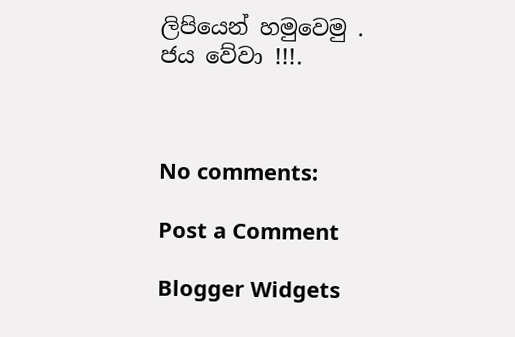ලිපියෙන් හමුවෙමු .
ජය වේවා !!!.



No comments:

Post a Comment

Blogger Widgets